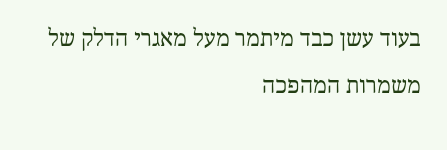בעוד עשן כבד מיתמר מעל מאגרי הדלק של משמרות המהפכה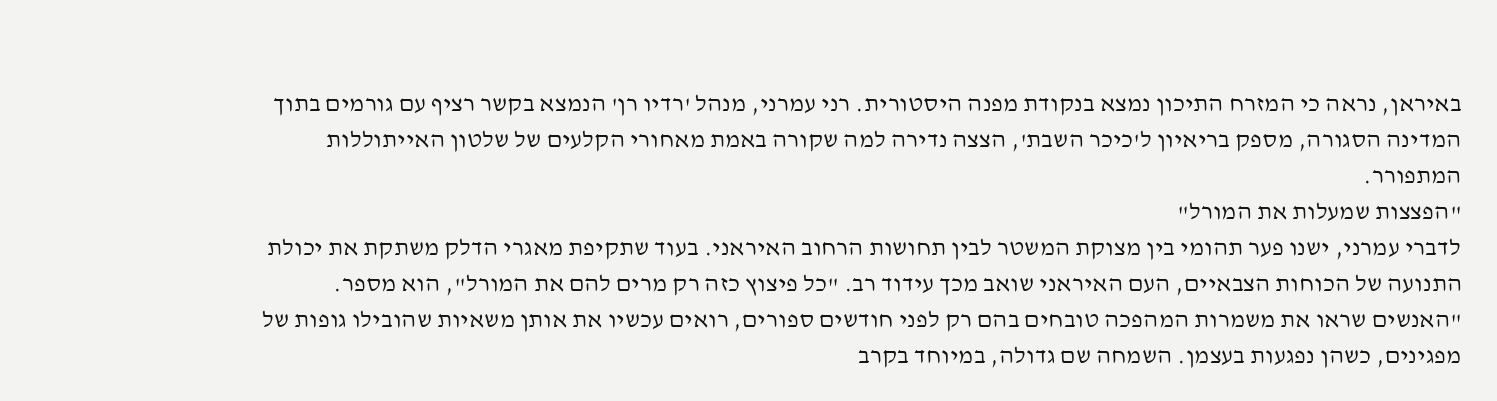באיראן, נראה כי המזרח התיכון נמצא בנקודת מפנה היסטורית. רני עמרני, מנהל 'רדיו רן' הנמצא בקשר רציף עם גורמים בתוך המדינה הסגורה, מספק בריאיון ל'כיכר השבת', הצצה נדירה למה שקורה באמת מאחורי הקלעים של שלטון האייתוללות המתפורר.
"הפצצות שמעלות את המורל"
לדברי עמרני, ישנו פער תהומי בין מצוקת המשטר לבין תחושות הרחוב האיראני. בעוד שתקיפת מאגרי הדלק משתקת את יכולת התנועה של הכוחות הצבאיים, העם האיראני שואב מכך עידוד רב. "כל פיצוץ כזה רק מרים להם את המורל", הוא מספר. "האנשים שראו את משמרות המהפכה טובחים בהם רק לפני חודשים ספורים, רואים עכשיו את אותן משאיות שהובילו גופות של מפגינים, כשהן נפגעות בעצמן. השמחה שם גדולה, במיוחד בקרב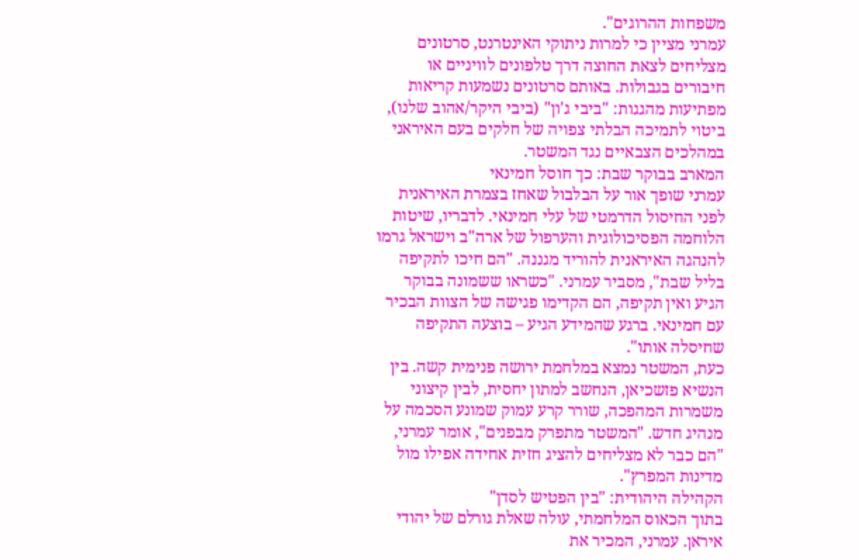משפחות ההרוגים".
עמרני מציין כי למרות ניתוקי האינטרנט, סרטונים מצליחים לצאת החוצה דרך טלפונים לוויניים או חיבורים בגבולות. באותם סרטונים נשמעות קריאות מפתיעות מהגגות: "ביבי ג'ון" (ביבי היקר/אהוב שלנו), ביטוי לתמיכה הבלתי צפויה של חלקים בעם האיראני במהלכים הצבאיים נגד המשטר.
המארב בבוקר שבת: כך חוסל חמינאי
עמרני שופך אור על הבלבול שאחז בצמרת האיראנית לפני החיסול הדרמטי של עלי חמינאי. לדבריו, שיטות הלוחמה הפסיכולוגית והערפול של ארה"ב וישראל גרמו להנהגה האיראנית להוריד מגננה. "הם חיכו לתקיפה בליל שבת", מסביר עמרני. "כשראו ששמונה בבוקר הגיע ואין תקיפה, הם הקדימו פגישה של הצוות הבכיר עם חמינאי. ברגע שהמידע הגיע – בוצעה התקיפה שחיסלה אותו".
כעת, המשטר נמצא במלחמת ירושה פנימית קשה. בין הנשיא פזשכיאן, הנחשב למתון יחסית, לבין קיצוני משמרות המהפכה, שורר קרע עמוק שמונע הסכמה על מנהיג חדש. "המשטר מתפרק מבפנים", אומר עמרני, "הם כבר לא מצליחים להציג חזית אחידה אפילו מול מדינות המפרץ".
הקהילה היהודית: "בין הפטיש לסדן"
בתוך הכאוס המלחמתי, עולה שאלת גורלם של יהודי איראן. עמרני, המכיר את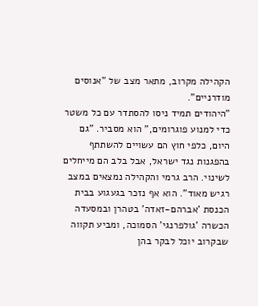הקהילה מקרוב, מתאר מצב של "אנוסים מודרניים".
"היהודים תמיד ניסו להסתדר עם כל משטר כדי למנוע פוגרומים," הוא מסביר. "גם היום, כלפי חוץ הם עשויים להשתתף בהפגנות נגד ישראל, אבל בלב הם מייחלים לשינוי. הרב גרמי והקהילה נמצאים במצב רגיש מאוד". הוא אף נזכר בגעגוע בבית הכנסת 'אברהם-זאדה' בטהרן ובמסעדה הכשרה 'גולפרנגי' הסמוכה, ומביע תקווה שבקרוב יוכל לבקר בהן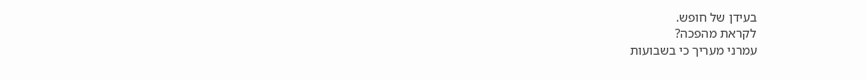בעידן של חופש.
לקראת מהפכה?
עמרני מעריך כי בשבועות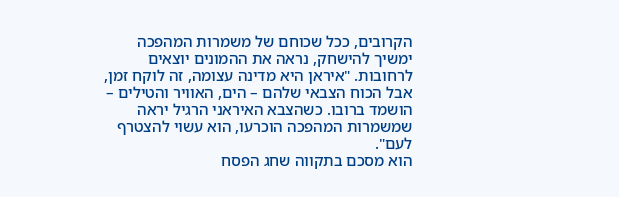הקרובים, ככל שכוחם של משמרות המהפכה ימשיך להישחק, נראה את ההמונים יוצאים לרחובות. "איראן היא מדינה עצומה, זה לוקח זמן, אבל הכוח הצבאי שלהם – הים, האוויר והטילים – הושמד ברובו. כשהצבא האיראני הרגיל יראה שמשמרות המהפכה הוכרעו, הוא עשוי להצטרף לעם".
הוא מסכם בתקווה שחג הפסח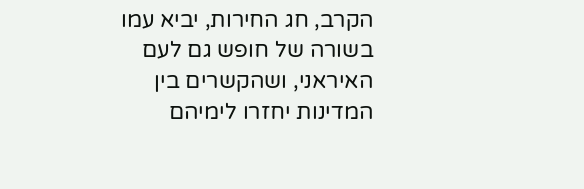הקרב, חג החירות, יביא עמו בשורה של חופש גם לעם האיראני, ושהקשרים בין המדינות יחזרו לימיהם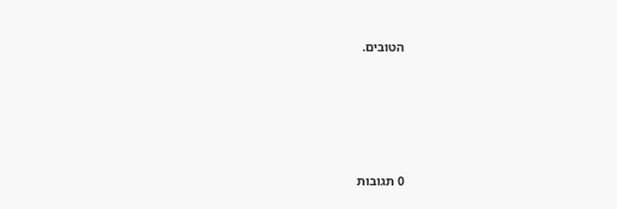הטובים.







0 תגובות